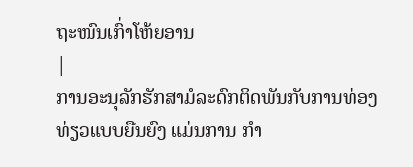ຖະໜົນເກົ່າໂຫ້ຍອານ
|
ການອະນຸລັກຮັກສາມໍລະດົກຕິດພັນກັບການທ່ອງທ່ຽວແບບຍືນຍົງ ແມ່ນການ ກຳ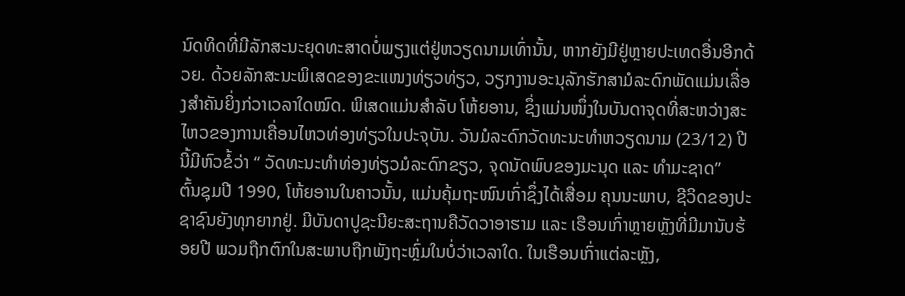ນົດທິດທີ່ມີລັກສະນະຍຸດທະສາດບໍ່ພຽງແຕ່ຢູ່ຫວຽດນາມເທົ່ານັ້ນ, ຫາກຍັງມີຢູ່ຫຼາຍປະເທດອື່ນອີກດ້ວຍ. ດ້ວຍລັກສະນະພິເສດຂອງຂະແໜງທ່ຽວທ່ຽວ, ວຽກງານອະນຸລັກຮັກສາມໍລະດົກພັດແມ່ນເລື່ອງສຳຄັນຍິ່ງກ່ວາເວລາໃດໝົດ. ພິເສດແມ່ນສຳລັບ ໂຫ້ຍອານ, ຊຶ່ງແມ່ນໜຶ່ງໃນບັນດາຈຸດທີ່ສະຫວ່າງສະໄຫວຂອງການເຄື່ອນໄຫວທ່ອງທ່ຽວໃນປະຈຸບັນ. ວັນມໍລະດົກວັດທະນະທຳຫວຽດນາມ (23/12) ປີນີ້ມີຫົວຂໍ້ວ່າ “ ວັດທະນະທຳທ່ອງທ່ຽວມໍລະດົກຂຽວ, ຈຸດນັດພົບຂອງມະນຸດ ແລະ ທຳມະຊາດ”
ຕົ້ນຊຸມປີ 1990, ໂຫ້ຍອານໃນຄາວນັ້ນ, ແມ່ນຄຸ້ມຖະໜົນເກົ່າຊຶ່ງໄດ້ເສື່ອມ ຄຸນນະພາບ, ຊີວິດຂອງປະຊາຊົນຍັງທຸກຍາກຢູ່. ມີບັນດາປູຊະນີຍະສະຖານຄືວັດວາອາຮາມ ແລະ ເຮືອນເກົ່າຫຼາຍຫຼັງທີ່ມີມານັບຮ້ອຍປີ ພວມຖືກຕົກໃນສະພາບຖືກພັງຖະຫຼົ່ມໃນບໍ່ວ່າເວລາໃດ. ໃນເຮືອນເກົ່າແຕ່ລະຫຼັງ,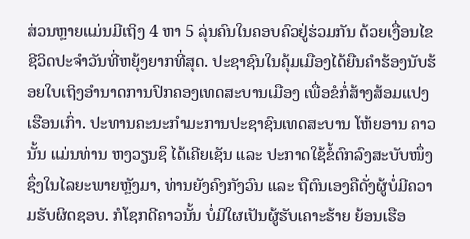ສ່ວນຫຼາຍແມ່ນມີເຖິງ 4 ຫາ 5 ລຸ່ນຄົນໃນຄອບຄົວຢູ່ຮ່ວມກັນ ດ້ວຍເງື່ອນໄຂຊີວິດປະຈຳວັນທີ່ຫຍຸ້ງຍາກທີ່ສຸດ. ປະຊາຊົນໃນຄຸ້ມເມືອງໄດ້ຍືນຄຳຮ້ອງນັບຮ້ອຍໃບເຖິງອຳນາດການປົກຄອງເທດສະບານເມືອງ ເພື່ອຂໍກໍ່ສ້າງສ້ອມແປງເຮືອນເກົ່າ. ປະທານຄະນະກຳມະການປະຊາຊົນເທດສະບານ ໂຫ້ຍອານ ຄາວນັ້ນ ແມ່ນທ່ານ ຫງວຽນຊຶ ໄດ້ເຄີຍເຊັນ ແລະ ປະກາດໃຊ້ຂໍ້ຕົກລົງສະບັບໜຶ່ງ ຊຶ່ງໃນໄລຍະພາຍຫຼັງມາ, ທ່ານຍັງຄົງກັງວົນ ແລະ ຖືຕົນເອງຄືດັ່ງຜູ້ບໍ່ມີຄວາມຮັບຜິດຊອບ. ກໍໂຊກດີຄາວນັ້ນ ບໍ່ມີໃຜເປັນຜູ້ຮັບເຄາະຮ້າຍ ຍ້ອນເຮືອ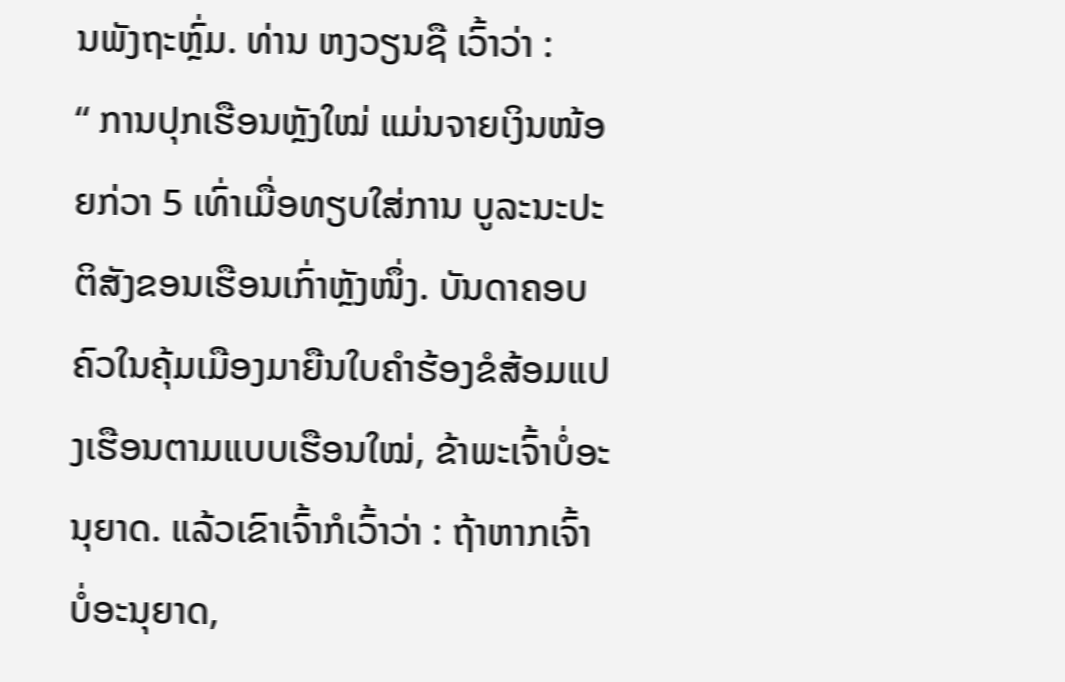ນພັງຖະຫຼົ່ມ. ທ່ານ ຫງວຽນຊື ເວົ້າວ່າ :
“ ການປຸກເຮືອນຫຼັງໃໝ່ ແມ່ນຈາຍເງິນໜ້ອຍກ່ວາ 5 ເທົ່າເມື່ອທຽບໃສ່ການ ບູລະນະປະຕິສັງຂອນເຮືອນເກົ່າຫຼັງໜຶ່ງ. ບັນດາຄອບຄົວໃນຄຸ້ມເມືອງມາຍືນໃບຄຳຮ້ອງຂໍສ້ອມແປງເຮືອນຕາມແບບເຮືອນໃໝ່, ຂ້າພະເຈົ້າບໍ່ອະນຸຍາດ. ແລ້ວເຂົາເຈົ້າກໍເວົ້າວ່າ : ຖ້າຫາກເຈົ້າບໍ່ອະນຸຍາດ,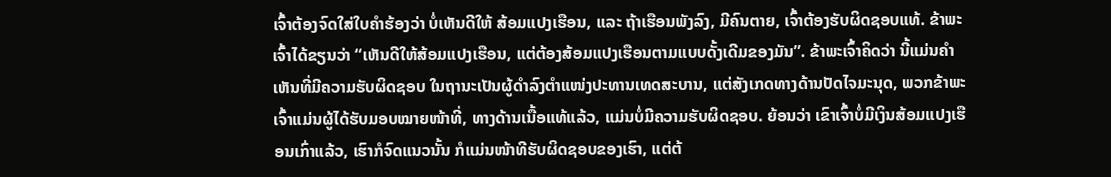ເຈົ້າຕ້ອງຈົດໃສ່ໃບຄຳຮ້ອງວ່າ ບໍ່ເຫັນດີໃຫ້ ສ້ອມແປງເຮືອນ, ແລະ ຖ້າເຮືອນພັງລົງ, ມີຄົນຕາຍ, ເຈົ້າຕ້ອງຮັບຜິດຊອບແທ້. ຂ້າພະເຈົ້າໄດ້ຂຽນວ່າ “ເຫັນດີໃຫ້ສ້ອມແປງເຮືອນ, ແຕ່ຕ້ອງສ້ອມແປງເຮືອນຕາມແບບດັ້ງເດີມຂອງມັນ”. ຂ້າພະເຈົ້າຄິດວ່າ ນີ້ແມ່ນຄຳເຫັນທີ່ມີຄວາມຮັບຜິດຊອບ ໃນຖານະເປັນຜູ້ດຳລົງຕຳແໜ່ງປະທານເທດສະບານ, ແຕ່ສັງເກດທາງດ້ານປັດໄຈມະນຸດ, ພວກຂ້າພະເຈົ້າແມ່ນຜູ້ໄດ້ຮັບມອບໝາຍໜ້າທີ່, ທາງດ້ານເນື້ອແທ້ແລ້ວ, ແມ່ນບໍ່ມີຄວາມຮັບຜິດຊອບ. ຍ້ອນວ່າ ເຂົາເຈົ້າບໍ່ມີເງິນສ້ອມແປງເຮືອນເກົ່າແລ້ວ, ເຮົາກໍຈົດແນວນັ້ນ ກໍແມ່ນໜ້າທີຮັບຜິດຊອບຂອງເຮົາ, ແຕ່ຕ້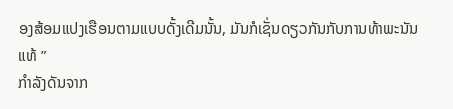ອງສ້ອມແປງເຮືອນຕາມແບບດັ້ງເດີມນັ້ນ, ມັນກໍເຊັ່ນດຽວກັນກັບການທ້າພະນັນແທ້ ”
ກຳລັງດັນຈາກ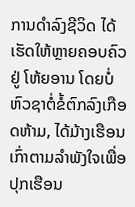ການດຳລົງຊີວິດ ໄດ້ເຮັດໃຫ້ຫຼາຍຄອບຄົວຢູ່ ໂຫ້ຍອານ ໂດຍບໍ່ຫົວຊາຕໍ່ຂໍ້ຕົກລົງເກືອດຫ້າມ, ໄດ້ມ້າງເຮືອນເກົ່າຕາມລຳພັງໃຈເພື່ອປຸກເຮືອນ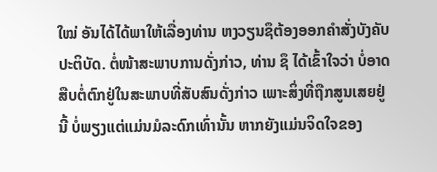ໃໝ່ ອັນໄດ້ໄດ້ພາໃຫ້ເລື່ອງທ່ານ ຫງວຽນຊຶຕ້ອງອອກຄຳສັ່ງບັງຄັບປະຕິບັດ. ຕໍ່ໜ້າສະພາບການດັ່ງກ່າວ, ທ່ານ ຊຶ ໄດ້ເຂົ້າໃຈວ່າ ບໍ່ອາດສືບຕໍ່ຕົກຢູ່ໃນສະພາບທີ່ສັບສົນດັ່ງກ່າວ ເພາະສິ່ງທີ່ຖືກສູນເສຍຢູ່ນີ້ ບໍ່ພຽງແຕ່ແມ່ນມໍລະດົກເທົ່ານັ້ນ ຫາກຍັງແມ່ນຈິດໃຈຂອງ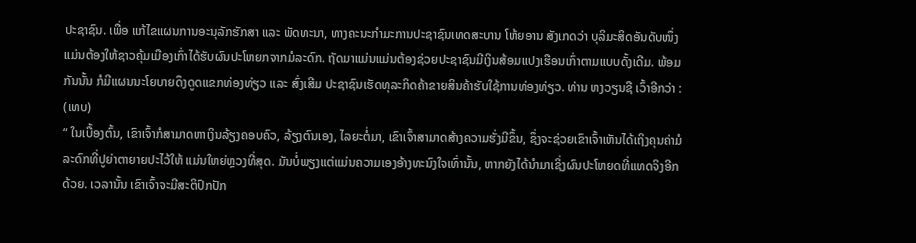ປະຊາຊົນ. ເພື່ອ ແກ້ໄຂແຜນການອະນຸລັກຮັກສາ ແລະ ພັດທະນາ, ທາງຄະນະກຳມະການປະຊາຊົນເທດສະບານ ໂຫ້ຍອານ ສັງເກດວ່າ ບຸລິມະສິດອັນດັບໜຶ່ງ ແມ່ນຕ້ອງໃຫ້ຊາວຄຸ້ມເມືອງເກົ່າໄດ້ຮັບຜົນປະໂຫຍກຈາກມໍລະດົກ. ຖັດມາແມ່ນແມ່ນຕ້ອງຊ່ວຍປະຊາຊົນມີເງິນສ້ອມແປງເຮືອນເກົ່າຕາມແບບດັ້ງເດີມ. ພ້ອມກັນນັ້ນ ກໍມີແຜນນະໂຍບາຍດຶງດູດແຂກທ່ອງທ່ຽວ ແລະ ສົ່ງເສີມ ປະຊາຊົນເຮັດທຸລະກິດຄ້າຂາຍສິນຄ້າຮັບໃຊ້ການທ່ອງທ່ຽວ. ທ່ານ ຫງວຽນຊື ເວົ້າອີກວ່າ : (ເທບ)
“ ໃນເບື້ອງຕົ້ນ, ເຂົາເຈົ້າກໍສາມາດຫາເງິນລ້ຽງຄອບຄົວ, ລ້ຽງຕົນເອງ, ໄລຍະຕໍ່ມາ, ເຂົາເຈົ້າສາມາດສ້າງຄວາມຮັ່ງມີຂຶ້ນ, ຊຶ່ງຈະຊ່ວຍເຂົາເຈົ້າເຫັນໄດ້ເຖິງຄຸນຄ່າມໍລະດົກທີ່ປູຍ່າຕາຍາຍປະໄວ້ໃຫ້ ແມ່ນໃຫຍ່ຫຼວງທີ່ສຸດ. ມັນບໍ່ພຽງແຕ່ແມ່ນຄວາມເອງອ້າງທະນົງໃຈເທົ່ານັ້ນ, ຫາກຍັງໄດ້ນຳມາເຊິ່ງຜົນປະໂຫຍດທີ່ແທດຈິງອີກດ້ວຍ. ເວລານັ້ນ ເຂົາເຈົ້າຈະມີສະຕິປົກປັກ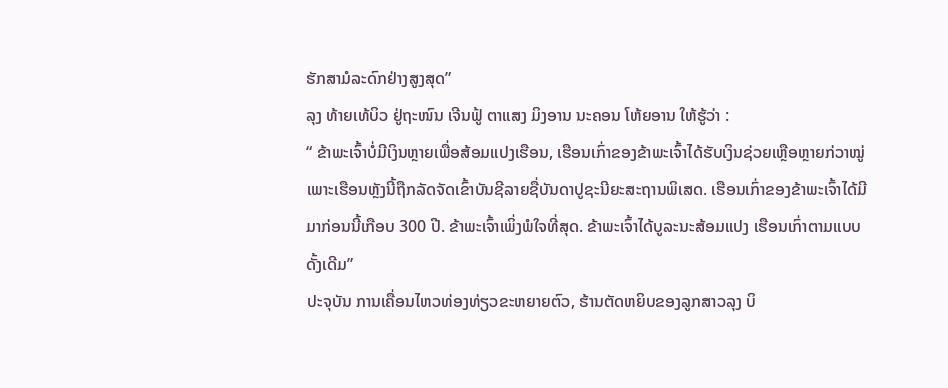ຮັກສາມໍລະດົກຢ່າງສູງສຸດ”
ລຸງ ທ້າຍເທ້ບິວ ຢູ່ຖະໜົນ ເຈີນຟູ້ ຕາແສງ ມິງອານ ນະຄອນ ໂຫ້ຍອານ ໃຫ້ຮູ້ວ່າ :
“ ຂ້າພະເຈົ້າບໍ່ມີເງິນຫຼາຍເພື່ອສ້ອມແປງເຮືອນ, ເຮືອນເກົ່າຂອງຂ້າພະເຈົ້າໄດ້ຮັບເງິນຊ່ວຍເຫຼືອຫຼາຍກ່ວາໝູ່ ເພາະເຮືອນຫຼັງນີ້ຖືກລັດຈັດເຂົ້າບັນຊີລາຍຊື່ບັນດາປູຊະນີຍະສະຖານພິເສດ. ເຮືອນເກົ່າຂອງຂ້າພະເຈົ້າໄດ້ມີມາກ່ອນນີ້ເກືອບ 300 ປີ. ຂ້າພະເຈົ້າເພິ່ງພໍໃຈທີ່ສຸດ. ຂ້າພະເຈົ້າໄດ້ບູລະນະສ້ອມແປງ ເຮືອນເກົ່າຕາມແບບ ດັ້ງເດີມ”
ປະຈຸບັນ ການເຄື່ອນໄຫວທ່ອງທ່ຽວຂະຫຍາຍຕົວ, ຮ້ານຕັດຫຍິບຂອງລູກສາວລຸງ ບິ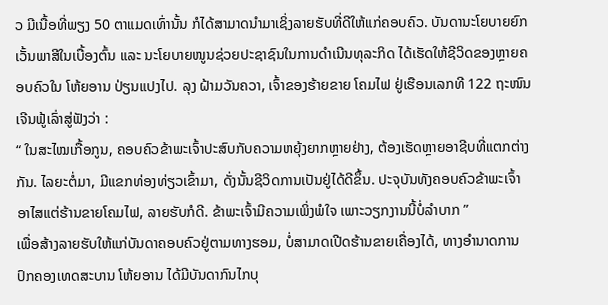ວ ມີເນື້ອທີ່ພຽງ 50 ຕາແມດເທົ່ານັ້ນ ກໍໄດ້ສາມາດນຳມາເຊິ່ງລາຍຮັບທີ່ດີໃຫ້ແກ່ຄອບຄົວ. ບັນດານະໂຍບາຍຍົກເວັ້ນພາສີໃນເບື້ອງຕົ້ນ ແລະ ນະໂຍບາຍໜູນຊ່ວຍປະຊາຊົນໃນການດຳເນີນທຸລະກິດ ໄດ້ເຮັດໃຫ້ຊີວິດຂອງຫຼາຍຄອບຄົວໃນ ໂຫ້ຍອານ ປ່ຽນແປງໄປ. ລຸງ ຝ້າມວັນຄວາ, ເຈົ້າຂອງຮ້າຍຂາຍ ໂຄມໄຟ ຢູ່ເຮືອນເລກທີ 122 ຖະໜົນ ເຈີນຟູ້ເລົ່າສູ່ຟັງວ່າ :
“ ໃນສະໄໝເກື້ອກູນ, ຄອບຄົວຂ້າພະເຈົ້າປະສົບກັບຄວາມຫຍຸ້ງຍາກຫຼາຍຢ່າງ, ຕ້ອງເຮັດຫຼາຍອາຊີບທີ່ແຕກຕ່າງກັນ. ໄລຍະຕໍ່ມາ, ມີແຂກທ່ອງທ່ຽວເຂົ້າມາ, ດັ່ງນັ້ນຊີວິດການເປັນຢູ່ໄດ້ດີຂຶ້ນ. ປະຈຸບັນທັງຄອບຄົວຂ້າພະເຈົ້າ ອາໄສແຕ່ຮ້ານຂາຍໂຄມໄຟ, ລາຍຮັບກໍດີ. ຂ້າພະເຈົ້າມີຄວາມເພິ່ງພໍໃຈ ເພາະວຽກງານນີ້ບໍ່ລຳບາກ ”
ເພື່ອສ້າງລາຍຮັບໃຫ້ແກ່ບັນດາຄອບຄົວຢູ່ຕາມທາງຮອມ, ບໍ່ສາມາດເປີດຮ້ານຂາຍເຄື່ອງໄດ້, ທາງອຳນາດການປົກຄອງເທດສະບານ ໂຫ້ຍອານ ໄດ້ມີບັນດາກົນໄກບຸ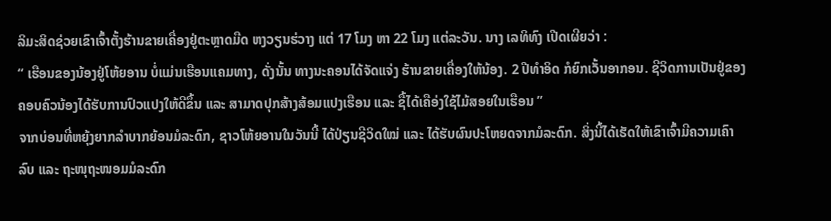ລິມະສິດຊ່ວຍເຂົາເຈົ້າຕັ້ງຮ້ານຂາຍເຄື່ອງຢູ່ຕະຫຼາດມືດ ຫງວຽນຮ່ວາງ ແຕ່ 17 ໂມງ ຫາ 22 ໂມງ ແຕ່ລະວັນ. ນາງ ເລທິທົງ ເປີດເຜີຍວ່າ :
“ ເຮືອນຂອງນ້ອງຢູ່ໂຫ້ຍອານ ບໍ່ແມ່ນເຮືອນແຄມທາງ, ດັ່ງນັ້ນ ທາງນະຄອນໄດ້ຈັດແຈ່ງ ຮ້ານຂາຍເຄື່ອງໃຫ້ນ້ອງ. 2 ປີທຳອິດ ກໍຍົກເວັ້ນອາກອນ. ຊີວິດການເປັນຢູ່ຂອງຄອບຄົວນ້ອງໄດ້ຮັບການປົວແປງໃຫ້ດີຂຶ້ນ ແລະ ສາມາດປຸກສ້າງສ້ອມແປງເຮືອນ ແລະ ຊື້ໄດ້ເຄືອ່ງໃຊ້ໄມ້ສອຍໃນເຮືອນ ”
ຈາກບ່ອນທີ່ຫຍຸ້ງຍາກລຳບາກຍ້ອນມໍລະດົກ, ຊາວໂຫ້ຍອານໃນວັນນີ້ ໄດ້ປ່ຽນຊີວິດໃໝ່ ແລະ ໄດ້ຮັບຜົນປະໂຫຍດຈາກມໍລະດົກ. ສິ່ງນີ້ໄດ້ເຮັດໃຫ້ເຂົາເຈົ້າມີຄວາມເຄົາລົບ ແລະ ຖະໜຸຖະໜອມມໍລະດົກ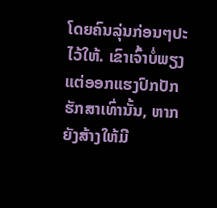ໂດຍຄົນລຸ່ນກ່ອນໆປະໄວ້ໃຫ້. ເຂົາເຈົ້າບໍ່ພຽງແຕ່ອອກແຮງປົກປັກຮັກສາເທົ່ານັ້ນ, ຫາກຍັງສ້າງໃຫ້ມີ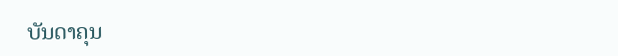ບັນດາຄຸນ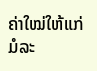ຄ່າໃໝ່ໃຫ້ແກ່ມໍລະ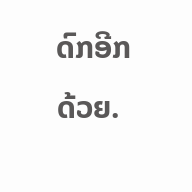ດົກອີກດ້ວຍ.